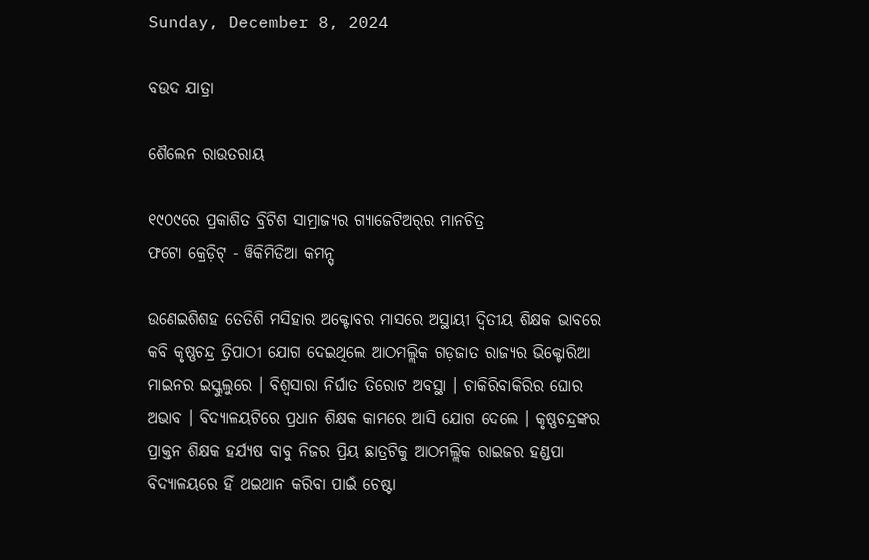Sunday, December 8, 2024

ବଉଦ ଯାତ୍ରା

ଶୈଲେନ ରାଉତରାୟ

୧୯୦୯ରେ ପ୍ରକାଶିତ ବ୍ରିଟିଶ ସାମ୍ରାଜ୍ୟର ଗ୍ୟାଜେଟିଅର୍‌ର ମାନଚିତ୍ର
ଫଟୋ କ୍ରେଡ଼ିଟ୍ - ୱିକିମିଡିଆ କମନ୍ସ୍

ଉଣେଇଶିଶହ ତେତିଶି ମସିହାର ଅକ୍ଟୋବର ମାସରେ ଅସ୍ଥାୟୀ ଦ୍ୱିତୀୟ ଶିକ୍ଷକ ଭାବରେ କବି କୃଷ୍ଣଚନ୍ଦ୍ର ତ୍ରିପାଠୀ ଯୋଗ ଦେଇଥିଲେ ଆଠମଲ୍ଲିକ ଗଡ଼ଜାତ ରାଜ୍ୟର ଭିକ୍ଟୋରିଆ ମାଇନର ଇସ୍କୁଲୁରେ । ବିଶ୍ୱସାରା ନିର୍ଘାତ ତିରୋଟ ଅବସ୍ଥା । ଚାକିରିବାକିରିର ଘୋର ଅଭାବ । ବିଦ୍ୟାଳୟଟିରେ ପ୍ରଧାନ ଶିକ୍ଷକ କାମରେ ଆସି ଯୋଗ ଦେଲେ । କୃଷ୍ଣଚନ୍ଦ୍ରଙ୍କର ପ୍ରାକ୍ତନ ଶିକ୍ଷକ ହର୍ଯ୍ୟଷ ବାବୁ ନିଜର ପ୍ରିୟ ଛାତ୍ରଟିକୁ ଆଠମଲ୍ଲିକ ରାଇଜର ହଣ୍ଡପା ବିଦ୍ୟାଳୟରେ ହିଁ ଥଇଥାନ କରିବା ପାଇଁ ଚେଷ୍ଟା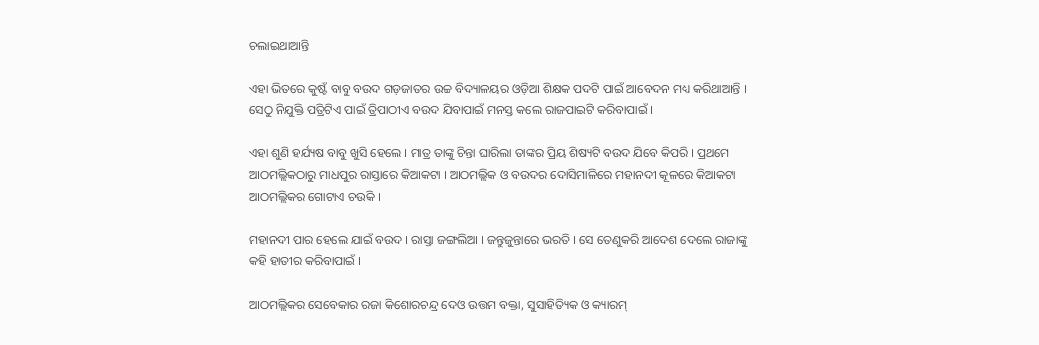ଚଲାଇଥାଆନ୍ତି

ଏହା ଭିତରେ କୁଷ୍ଟଁ ବାବୁ ବଉଦ ଗଡ଼ଜାତର ଉଚ୍ଚ ବିଦ୍ୟାଳୟର ଓଡ଼ିଆ ଶିକ୍ଷକ ପଦଟି ପାଇଁ ଆବେଦନ ମଧ୍ୟ କରିଥାଆନ୍ତି । ସେଠୁ ନିଯୁକ୍ତି ପତ୍ରିଟିଏ ପାଇଁ ତ୍ରିପାଠୀଏ ବଉଦ ଯିବାପାଇଁ ମନସ୍ତ କଲେ ରାଜପାଇଟି କରିବାପାଇଁ ।

ଏହା ଶୁଣି ହର୍ଯ୍ୟଷ ବାବୁ ଖୁସି ହେଲେ । ମାତ୍ର ତାଙ୍କୁ ଚିନ୍ତା ଘାରିଲା ତାଙ୍କର ପ୍ରିୟ ଶିଷ୍ୟଟି ବଉଦ ଯିବେ କିପରି । ପ୍ରଥମେ ଆଠମଲ୍ଲିକଠାରୁ ମାଧପୁର ରାସ୍ତାରେ କିଆକଟା । ଆଠମଲ୍ଲିକ ଓ ବଉଦର ଦୋସିମାଳିରେ ମହାନଦୀ କୂଳରେ କିଆକଟା ଆଠମଲ୍ଲିକର ଗୋଟାଏ ଚଉକି ।

ମହାନଦୀ ପାର ହେଲେ ଯାଇଁ ବଉଦ । ରାସ୍ତା ଜଙ୍ଗଲିଆ । ଜନ୍ତୁଜୁନ୍ତାରେ ଭରତି । ସେ ତେଣୁକରି ଆଦେଶ ଦେଲେ ରାଜାଙ୍କୁ କହି ହାତୀର କରିବାପାଇଁ ।

ଆଠମଲ୍ଲିକର ସେବେକାର ରଜା କିଶୋରଚନ୍ଦ୍ର ଦେଓ ଉତ୍ତମ ବକ୍ତା, ସୁସାହିତ୍ୟିକ ଓ କ୍ୟାରମ୍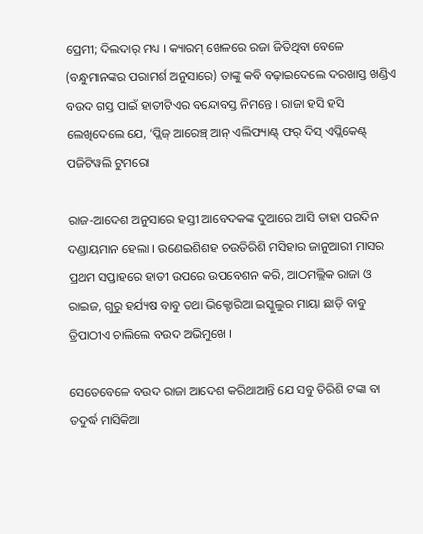ପ୍ରେମୀ; ଦିଲଦାର୍ ମଧ୍ୟ । କ୍ୟାରମ୍ ଖେଳରେ ରଜା ଜିତିଥିବା ବେଳେ (ବନ୍ଧୁମାନଙ୍କର ପରାମର୍ଶ ଅନୁସାରେ) ତାଙ୍କୁ କବି ବଢ଼ାଇଦେଲେ ଦରଖାସ୍ତ ଖଣ୍ଡିଏ ବଉଦ ଗସ୍ତ ପାଇଁ ହାତୀଟିଏର ବନ୍ଦୋବସ୍ତ ନିମନ୍ତେ । ରାଜା ହସି ହସି ଲେଖିଦେଲେ ଯେ, ‘ପ୍ଲିଜ୍ ଆରେଞ୍ଚ୍ ଆନ୍ ଏଲିଫ୍ୟାଣ୍ଟ୍ ଫର୍ ଦିସ୍ ଏପ୍ଲିକେଣ୍ଟ୍ ପଜିଟିୱଲି ଟୁମରୋ

ରାଜ-ଆଦେଶ ଅନୁସାରେ ହସ୍ତୀ ଆବେଦକଙ୍କ ଦୁଆରେ ଆସି ତାହା ପରଦିନ ଦଣ୍ଡାୟମାନ ହେଲା । ଉଣେଇଶିଶହ ଚଉତିରିଶି ମସିହାର ଜାନୁଆରୀ ମାସର ପ୍ରଥମ ସପ୍ତାହରେ ହାତୀ ଉପରେ ଉପବେଶନ କରି, ଆଠମଲ୍ଲିକ ରାଜା ଓ ରାଇଜ, ଗୁରୁ ହର୍ଯ୍ୟଷ ବାବୁ ତଥା ଭିକ୍ଟୋରିଆ ଇସ୍କୁଲୁର ମାୟା ଛାଡ଼ି ବାବୁ ତ୍ରିପାଠୀଏ ଚାଲିଲେ ବଉଦ ଅଭିମୁଖେ ।

ସେତେବେଳେ ବଉଦ ରାଜା ଆଦେଶ କରିଥାଆନ୍ତି ଯେ ସବୁ ତିରିଶି ଟଙ୍କା ବା ତଦୁର୍ଦ୍ଧ ମାସିକିଆ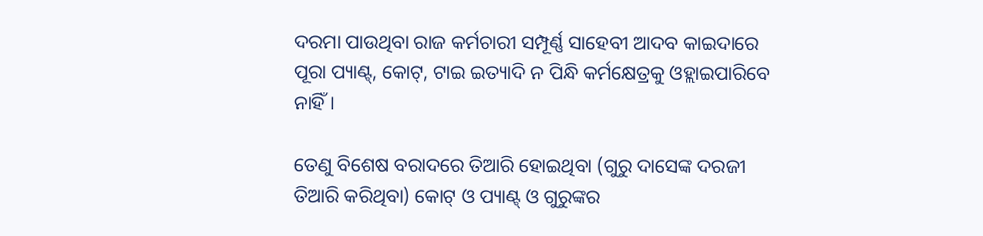ଦରମା ପାଉଥିବା ରାଜ କର୍ମଚାରୀ ସମ୍ପୂର୍ଣ୍ଣ ସାହେବୀ ଆଦବ କାଇଦାରେ ପୂରା ପ୍ୟାଣ୍ଟ୍, କୋଟ୍, ଟାଇ ଇତ୍ୟାଦି ନ ପିନ୍ଧି କର୍ମକ୍ଷେତ୍ରକୁ ଓହ୍ଲାଇପାରିବେ ନାହିଁ ।

ତେଣୁ ବିଶେଷ ବରାଦରେ ତିଆରି ହୋଇଥିବା (ଗୁରୁ ଦାସେଙ୍କ ଦରଜୀ ତିଆରି କରିଥିବା) କୋଟ୍ ଓ ପ୍ୟାଣ୍ଟ୍ ଓ ଗୁରୁଙ୍କର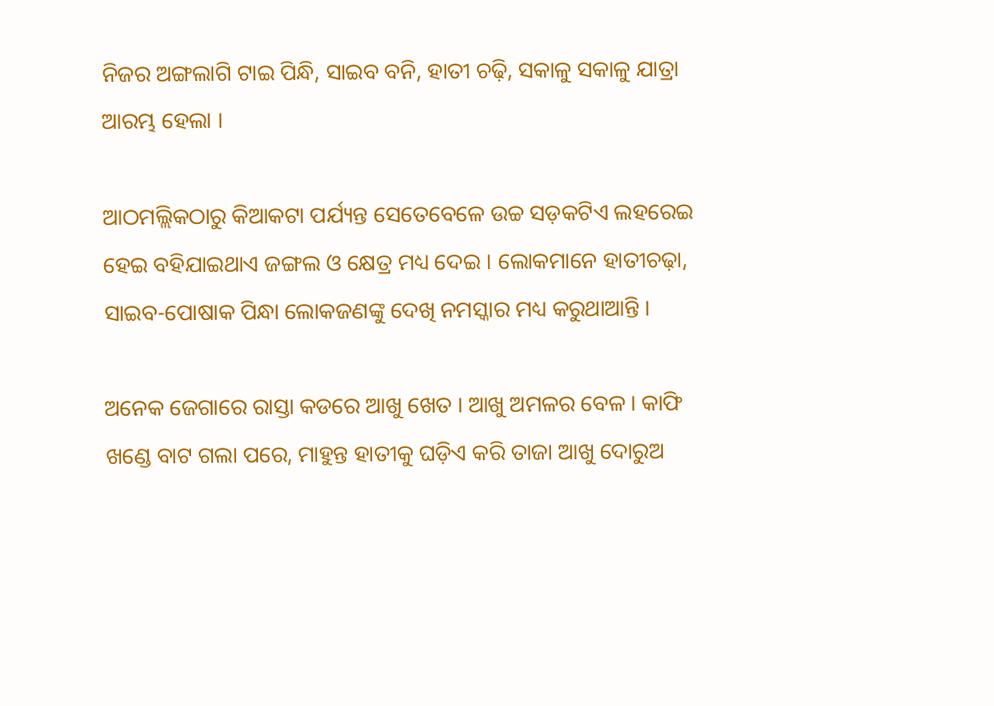ନିଜର ଅଙ୍ଗଲାଗି ଟାଇ ପିନ୍ଧି, ସାଇବ ବନି, ହାତୀ ଚଢ଼ି, ସକାଳୁ ସକାଳୁ ଯାତ୍ରା ଆରମ୍ଭ ହେଲା ।

ଆଠମଲ୍ଲିକଠାରୁ କିଆକଟା ପର୍ଯ୍ୟନ୍ତ ସେତେବେଳେ ଉଚ୍ଚ ସଡ଼କଟିଏ ଲହରେଇ ହେଇ ବହିଯାଇଥାଏ ଜଙ୍ଗଲ ଓ କ୍ଷେତ୍ର ମଧ୍ୟ ଦେଇ । ଲୋକମାନେ ହାତୀଚଢ଼ା, ସାଇବ-ପୋଷାକ ପିନ୍ଧା ଲୋକଜଣଙ୍କୁ ଦେଖି ନମସ୍କାର ମଧ୍ୟ କରୁଥାଆନ୍ତି ।

ଅନେକ ଜେଗାରେ ରାସ୍ତା କଡରେ ଆଖୁ ଖେତ । ଆଖୁ ଅମଳର ବେଳ । କାଫି ଖଣ୍ଡେ ବାଟ ଗଲା ପରେ, ମାହୁନ୍ତ ହାତୀକୁ ଘଡ଼ିଏ କରି ତାଜା ଆଖୁ ଦୋରୁଅ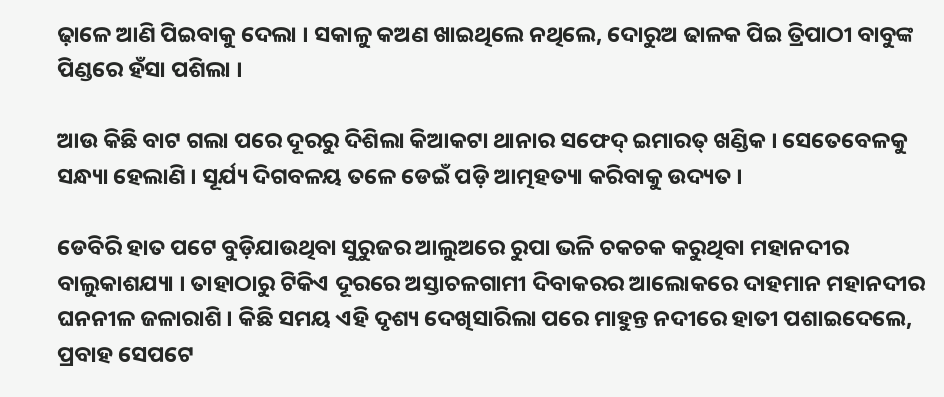ଢ଼ାଳେ ଆଣି ପିଇବାକୁ ଦେଲା । ସକାଳୁ କଅଣ ଖାଇଥିଲେ ନଥିଲେ, ଦୋରୁଅ ଢାଳକ ପିଇ ତ୍ରିପାଠୀ ବାବୁଙ୍କ ପିଣ୍ଡରେ ହଁସା ପଶିଲା ।

ଆଉ କିଛି ବାଟ ଗଲା ପରେ ଦୂରରୁ ଦିଶିଲା କିଆକଟା ଥାନାର ସଫେଦ୍ ଇମାରତ୍ ଖଣ୍ଡିକ । ସେତେବେଳକୁ ସନ୍ଧ୍ୟା ହେଲାଣି । ସୂର୍ଯ୍ୟ ଦିଗବଳୟ ତଳେ ଡେଇଁ ପଡ଼ି ଆତ୍ମହତ୍ୟା କରିବାକୁ ଉଦ୍ୟତ ।

ଡେବିରି ହାତ ପଟେ ବୁଡ଼ିଯାଉଥିବା ସୁରୁଜର ଆଲୁଅରେ ରୁପା ଭଳି ଚକଚକ କରୁଥିବା ମହାନଦୀର ବାଲୁକାଶଯ୍ୟା । ତାହାଠାରୁ ଟିକିଏ ଦୂରରେ ଅସ୍ତାଚଳଗାମୀ ଦିବାକରର ଆଲୋକରେ ଦାହମାନ ମହାନଦୀର ଘନନୀଳ ଜଳାରାଶି । କିଛି ସମୟ ଏହି ଦୃଶ୍ୟ ଦେଖିସାରିଲା ପରେ ମାହୁନ୍ତ ନଦୀରେ ହାତୀ ପଶାଇଦେଲେ, ପ୍ରବାହ ସେପଟେ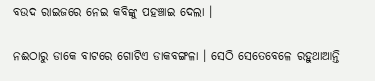ବଉଦ ରାଇଜରେ ନେଇ କବିଙ୍କୁ ପହଞ୍ଚାଇ ଦେଲା ।

ନଈଠାରୁ ଡାକେ ବାଟରେ ଗୋଟିଏ ଡାକବଙ୍ଗଳା । ସେଠି ସେତେବେଳେ ରହୁଥାଆନ୍ତି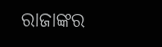ରାଜାଙ୍କର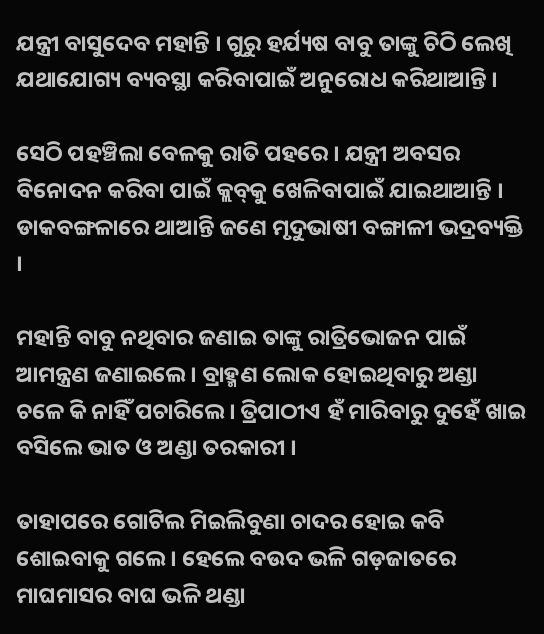ଯନ୍ତ୍ରୀ ବାସୁଦେବ ମହାନ୍ତି । ଗୁରୁ ହର୍ଯ୍ୟଷ ବାବୁ ତାଙ୍କୁ ଚିଠି ଲେଖି ଯଥାଯୋଗ୍ୟ ବ୍ୟବସ୍ଥା କରିବାପାଇଁ ଅନୁରୋଧ କରିଥାଆନ୍ତି ।

ସେଠି ପହଞ୍ଚିଲା ବେଳକୁ ରାତି ପହରେ । ଯନ୍ତ୍ରୀ ଅବସର ବିନୋଦନ କରିବା ପାଇଁ କ୍ଲବ୍‌କୁ ଖେଳିବାପାଇଁ ଯାଇଥାଆନ୍ତି । ଡାକବଙ୍ଗଳାରେ ଥାଆନ୍ତି ଜଣେ ମୃଦୁଭାଷୀ ବଙ୍ଗାଳୀ ଭଦ୍ରବ୍ୟକ୍ତି ।

ମହାନ୍ତି ବାବୁ ନଥିବାର ଜଣାଇ ତାଙ୍କୁ ରାତ୍ରିଭୋଜନ ପାଇଁ ଆମନ୍ତ୍ରଣ ଜଣାଇଲେ । ବ୍ରାହ୍ମଣ ଲୋକ ହୋଇଥିବାରୁ ଅଣ୍ଡା ଚଳେ କି ନାହିଁ ପଚାରିଲେ । ତ୍ରିପାଠୀଏ ହଁ ମାରିବାରୁ ଦୁହେଁ ଖାଇ ବସିଲେ ଭାତ ଓ ଅଣ୍ଡା ତରକାରୀ ।

ତାହାପରେ ଗୋଟିଲ ମିଇଲିବୁଣା ଚାଦର ହୋଇ କବି ଶୋଇବାକୁ ଗଲେ । ହେଲେ ବଉଦ ଭଳି ଗଡ଼ଜାତରେ ମାଘମାସର ବାଘ ଭଳି ଥଣ୍ଡା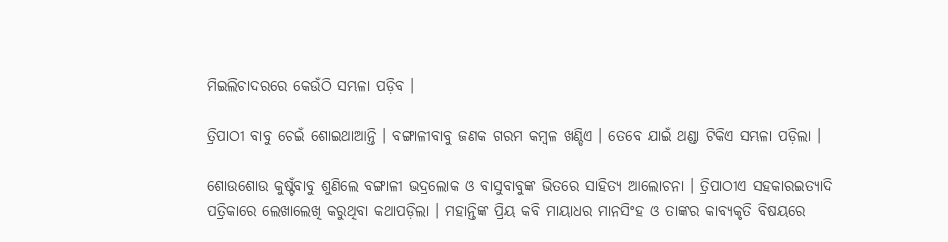ମିଇଲିଚାଦରରେ କେଉଁଠି ସମ୍ଭଳା ପଡ଼ିବ ।

ତ୍ରିପାଠୀ ବାବୁ ଚେଇଁ ଶୋଇଥାଆନ୍ତି । ବଙ୍ଗାଳୀବାବୁ ଜଣକ ଗରମ କମ୍ବଳ ଖଣ୍ଡିଏ । ତେବେ ଯାଇଁ ଥଣ୍ଡା ଟିକିଏ ସମ୍ଭଳା ପଡ଼ିଲା ।

ଶୋଉଶୋଉ କୁଷ୍ଟଁବାବୁ ଶୁଣିଲେ ବଙ୍ଗାଳୀ ଭଦ୍ରଲୋକ ଓ ବାସୁବାବୁଙ୍କ ଭିତରେ ସାହିତ୍ୟ ଆଲୋଚନା । ତ୍ରିପାଠୀଏ ସହକାରଇତ୍ୟାଦି ପତ୍ରିକାରେ ଲେଖାଲେଖି କରୁଥିବା କଥାପଡ଼ିଲା । ମହାନ୍ତିଙ୍କ ପ୍ରିୟ କବି ମାୟାଧର ମାନସିଂହ ଓ ତାଙ୍କର କାବ୍ୟକୃତି ବିଷୟରେ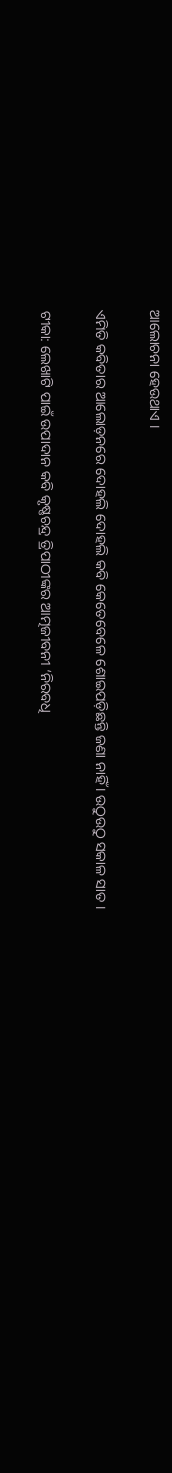ଆଲୋଚନା ହେଉଥାଏ ।

ଏମିତି କବିତାର ଆଲୋଡ଼ନରେ ଦୋହଲି ଦୋହଲି କବି କେତେବେଳେ ଶୋଇପଡ଼ିଛନ୍ତି ଜଣା ନାହିଁ । ଉଠୁଉଠୁ ସକାଳ ସାତ ।

ଟୀକା: ଲେଖାଟି ପାଇଁ ଉପାଦାନ କବି କୃଷ୍ଣଚନ୍ଦ୍ର ତ୍ରିପାଠୀଙ୍କର ଆତ୍ମଜୀବନୀ ‘ନିରବଧି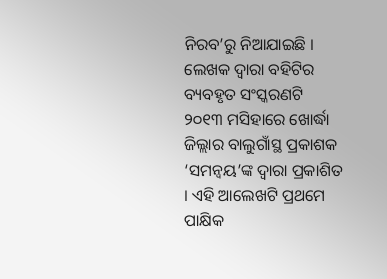ନିରବ’ରୁ ନିଆଯାଇଛି । ଲେଖକ ଦ୍ୱାରା ବହିଟିର ବ୍ୟବହୃତ ସଂସ୍କରଣଟି ୨୦୧୩ ମସିହାରେ ଖୋର୍ଦ୍ଧା ଜିଲ୍ଲାର ବାଲୁଗାଁସ୍ଥ ପ୍ରକାଶକ ‘ସମନ୍ୱୟ’ଙ୍କ ଦ୍ୱାରା ପ୍ରକାଶିତ । ଏହି ଆଲେଖଟି ପ୍ରଥମେ ପାକ୍ଷିକ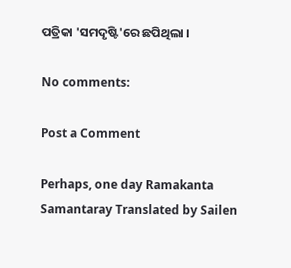ପତ୍ରିକା 'ସମଦୃଷ୍ଟି'ରେ ଛପିଥିଲା ।

No comments:

Post a Comment

Perhaps, one day Ramakanta Samantaray Translated by Sailen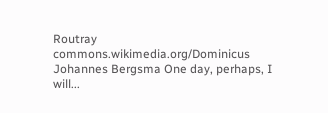Routray commons.wikimedia.org/Dominicus Johannes Bergsma One day, perhaps, I will...